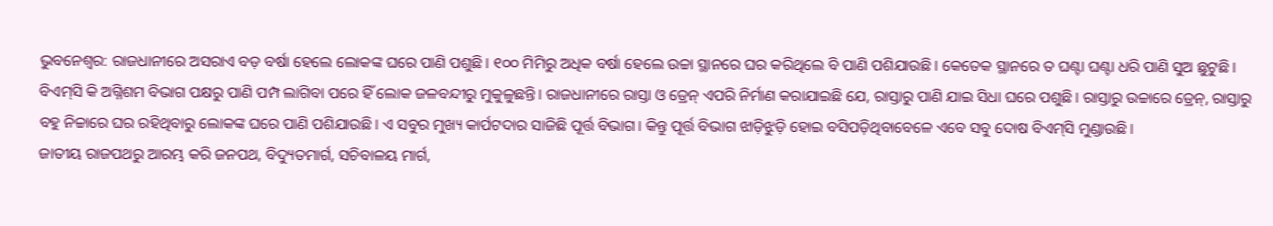ଭୁବନେଶ୍ୱର: ରାଜଧାନୀରେ ଅସରାଏ ବଡ଼ ବର୍ଷା ହେଲେ ଲୋକଙ୍କ ଘରେ ପାଣି ପଶୁଛି। ୧୦୦ ମିମିରୁ ଅଧିକ ବର୍ଷା ହେଲେ ଉଚ୍ଚା ସ୍ଥାନରେ ଘର କରିଥିଲେ ବି ପାଣି ପଶିଯାଉଛି। କେତେକ ସ୍ଥାନରେ ତ ଘଣ୍ଟା ଘଣ୍ଟା ଧରି ପାଣି ସୁଅ ଛୁଟୁଛି। ବିଏମ୍‌ସି କି ଅଗ୍ନିଶମ ବିଭାଗ ପକ୍ଷରୁ ପାଣି ପମ୍ପ ଲାଗିବା ପରେ ହିଁ ଲୋକ ଜଳବନ୍ଦୀରୁ ମୁକୁଳୁଛନ୍ତି। ରାଜଧାନୀରେ ରାସ୍ତା ଓ ଡ୍ରେନ୍‌ ଏପରି ନିର୍ମାଣ କରାଯାଇଛି ଯେ, ରାସ୍ତାରୁ ପାଣି ଯାଇ ସିଧା ଘରେ ପଶୁଛି। ରାସ୍ତାରୁ ଉଚ୍ଚାରେ ଡ୍ରେନ୍‌, ରାସ୍ତାରୁ ବହୁ ନିଚ୍ଚାରେ ଘର ରହିଥିବାରୁ ଲୋକଙ୍କ ଘରେ ପାଣି ପଶିଯାଉଛି। ଏ ସବୁର ମୁଖ୍ୟ କାର୍ପଟଦାର ସାଜିଛି ପୂର୍ତ୍ତ ବିଭାଗ। କିନ୍ତୁ ପୂର୍ତ୍ତ ବିଭାଗ ଝାଡ଼ିଝୁଡ଼ି ହୋଇ ବସିପଡ଼ିଥିବାବେଳେ ଏବେ ସବୁ ଦୋଷ ବିଏମ୍‌ସି ମୁଣ୍ଡାଉଛି।
ଜାତୀୟ ରାଜପଥରୁ ଆରମ୍ଭ କରି ଜନପଥ, ବିଦ୍ୟୁତମାର୍ଗ, ସଚିବାଳୟ ମାର୍ଗ,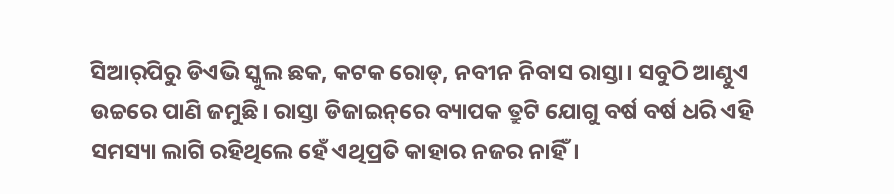ସିଆର୍‌ପିରୁ ଡିଏଭି ସ୍କୁଲ ଛକ, କଟକ ରୋଡ୍‌, ନବୀନ ନିବାସ ରାସ୍ତା। ସବୁଠି ଆଣ୍ଠୁଏ ଉଚ୍ଚରେ ପାଣି ଜମୁଛି। ରାସ୍ତା ଡିଜାଇନ୍‌ରେ ବ୍ୟାପକ ତ୍ରୁଟି ଯୋଗୁ ବର୍ଷ ବର୍ଷ ଧରି ଏହି ସମସ୍ୟା ଲାଗି ରହିଥିଲେ ହେଁ ଏଥିପ୍ରତି କାହାର ନଜର ନାହିଁ।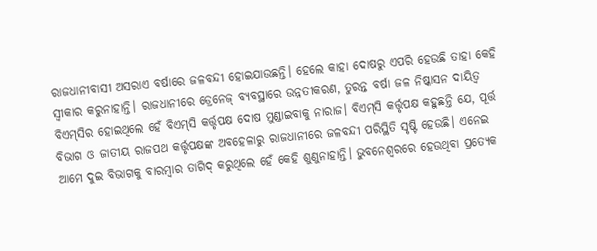ରାଜଧାନୀବାସୀ ଅସରାଏ ବର୍ଷାରେ ଜଳବନ୍ଦୀ ହୋଇଯାଉଛନ୍ତି। ହେଲେ କାହା ଦୋଷରୁ ଏପରି ହେଉଛି ତାହା କେହି ସ୍ୱୀକାର କରୁନାହାନ୍ତି। ରାଜଧାନୀରେ ଡ୍ରେନେଜ୍‌ ବ୍ୟବସ୍ଥାରେ ଉନ୍ନତୀକରଣ, ତୁରନ୍ତ ବର୍ଷା ଜଳ ନିଷ୍କାସନ ଦାୟିତ୍ୱ ବିଏମ୍‌ସିର ହୋଇଥିଲେ ହେଁ ବିଏମ୍‌ସି କର୍ତ୍ତୃପକ୍ଷ ଦୋଷ ମୁଣ୍ଡାଇବାକୁ ନାରାଜ। ବିଏମ୍‌ସି କର୍ତ୍ତୃପକ୍ଷ କହୁଛନ୍ତି ଯେ, ପୂର୍ତ୍ତ ବିଭାଗ ଓ ଜାତୀୟ ରାଜପଥ କର୍ତ୍ତୃପକ୍ଷଙ୍କ ଅବହେଳାରୁ ରାଜଧାନୀରେ ଜଳବନ୍ଦୀ ପରିସ୍ଥିତି ସୃଷ୍ଟି ହେଉଛି। ଏନେଇ ଆମେ ଦୁଇ ବିଭାଗକୁ ବାରମ୍ବାର ତାଗିଦ୍‌ କରୁଥିଲେ ହେଁ କେହି ଶୁଣୁନାହାନ୍ତି। ଭୁବନେଶ୍ୱରରେ ହେଉଥିବା ପ୍ରତ୍ୟେକ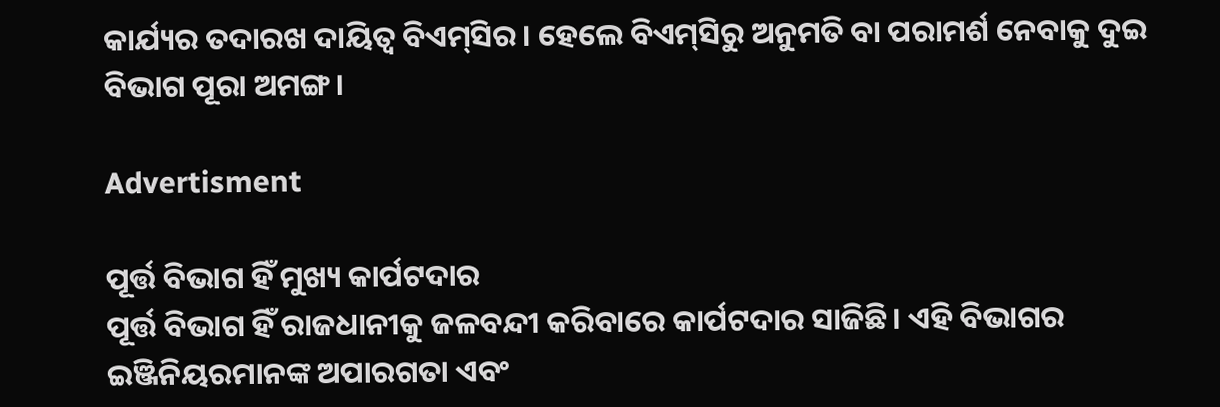କାର୍ଯ୍ୟର ତଦାରଖ ଦାୟିତ୍ୱ ବିଏମ୍‌ସିର। ହେଲେ ବିଏମ୍‌ସିରୁ ଅନୁମତି ବା ପରାମର୍ଶ ନେବାକୁ ଦୁଇ ବିଭାଗ ପୂରା ଅମଙ୍ଗ।

Advertisment

ପୂର୍ତ୍ତ ବିଭାଗ ହିଁ ମୁଖ୍ୟ କାର୍ପଟଦାର
ପୂର୍ତ୍ତ ବିଭାଗ ହିଁ ରାଜଧାନୀକୁ ଜଳବନ୍ଦୀ କରିବାରେ କାର୍ପଟଦାର ସାଜିଛି। ଏହି ବିଭାଗର ଇଞ୍ଜିନିୟରମାନଙ୍କ ଅପାରଗତା ଏବଂ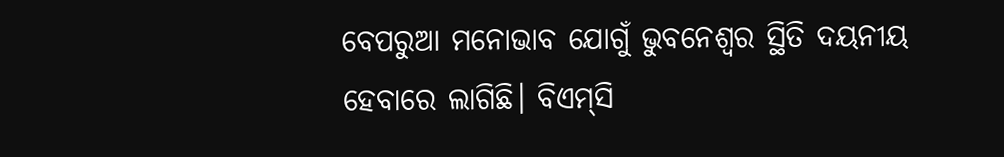ବେପରୁଆ ମନୋଭାବ ଯୋଗୁଁ ଭୁବନେଶ୍ୱର ସ୍ଥିତି ଦୟନୀୟ ହେବାରେ ଲାଗିଛି। ବିଏମ୍‌ସି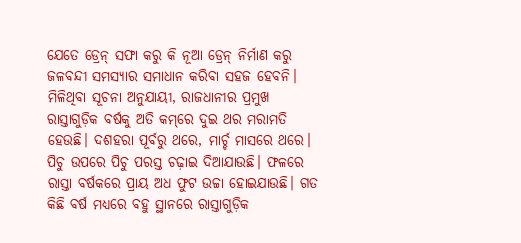ଯେତେ ଡ୍ରେନ୍‌ ସଫା କରୁ କି ନୂଆ ଡ୍ରେନ୍‌ ନିର୍ମାଣ କରୁ ଜଳବନ୍ଦୀ ସମସ୍ୟାର ସମାଧାନ କରିବା ସହଜ ହେବନି। ମିଳିଥିବା ସୂଚନା ଅନୁଯାୟୀ, ରାଜଧାନୀର ପ୍ରମୁଖ ରାସ୍ତାଗୁଡ଼ିକ ବର୍ଷକୁ ଅତି କମ୍‌ରେ ଦୁଇ ଥର ମରାମତି ହେଉଛି। ଦଶହରା ପୂର୍ବରୁ ଥରେ, ମାର୍ଚ୍ଚ ମାସରେ ଥରେ। ପିଚୁ ଉପରେ ପିଚୁ ପରସ୍ତ ଚଢ଼ାଇ ଦିଆଯାଉଛି। ଫଳରେ ରାସ୍ତା ବର୍ଷକରେ ପ୍ରାୟ ଅଧ ଫୁଟ ଉଚ୍ଚା ହୋଇଯାଉଛି। ଗତ କିଛି ବର୍ଷ ମଧ୍ୟରେ ବହୁ ସ୍ଥାନରେ ରାସ୍ତାଗୁଡ଼ିକ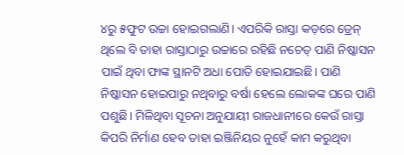୪ରୁ ୫ଫୁଟ ଉଚ୍ଚା ହୋଇଗଲାଣି। ଏପରିକି ରାସ୍ତା କଡ଼ରେ ଡ୍ରେନ୍‌ ଥିଲେ ବି ତାହା ରାସ୍ତାଠାରୁ ଉଚ୍ଚାରେ ରହିଛି ନଚେତ୍‌ ପାଣି ନିଷ୍କାସନ ପାଇଁ ଥିବା ଫାଙ୍କ ସ୍ଥାନଟି ଅଧା ପୋତି ହୋଇଯାଇଛି। ପାଣି ନିଷ୍କାସନ ହୋଇପାରୁ ନଥିବାରୁ ବର୍ଷା ହେଲେ ଲୋକଙ୍କ ଘରେ ପାଣି ପଶୁଛି। ମିଳିଥିବା ସୂଚନା ଅନୁଯାୟୀ ରାଜଧାନୀରେ କେଉଁ ରାସ୍ତା କିପରି ନିର୍ମାଣ ହେବ ତାହା ଇଞ୍ଜିନିୟର ନୁହେଁ କାମ କରୁଥିବା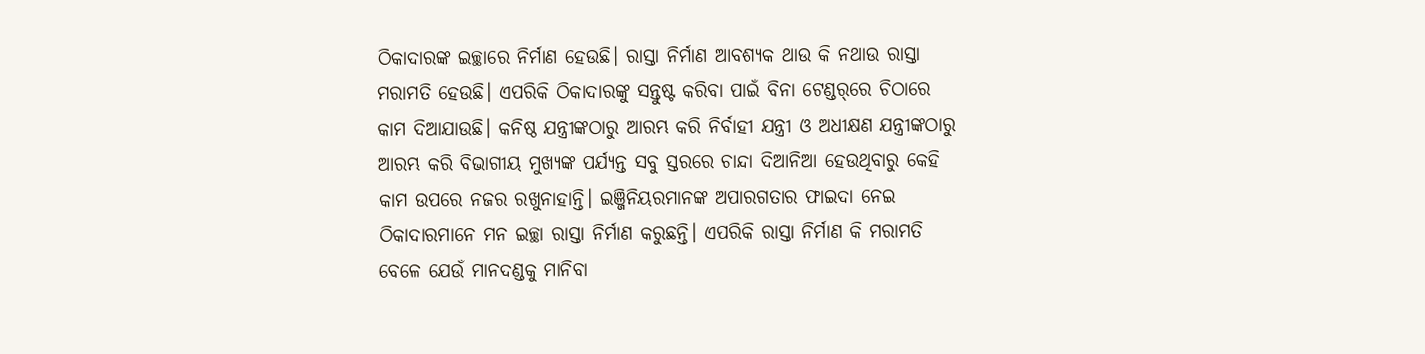ଠିକାଦାରଙ୍କ ଇଚ୍ଛାରେ ନିର୍ମାଣ ହେଉଛି। ରାସ୍ତା ନିର୍ମାଣ ଆବଶ୍ୟକ ଥାଉ କି ନଥାଉ ରାସ୍ତା ମରାମତି ହେଉଛି। ଏପରିକି ଠିକାଦାରଙ୍କୁ ସନ୍ତୁଷ୍ଟ କରିବା ପାଇଁ ବିନା ଟେଣ୍ଡର୍‌ରେ ଚିଠାରେ କାମ ଦିଆଯାଉଛି। କନିଷ୍ଠ ଯନ୍ତ୍ରୀଙ୍କଠାରୁ ଆରମ୍ଭ କରି ନିର୍ବାହୀ ଯନ୍ତ୍ରୀ ଓ ଅଧୀକ୍ଷଣ ଯନ୍ତ୍ରୀଙ୍କଠାରୁ ଆରମ୍ଭ କରି ବିଭାଗୀୟ ମୁଖ୍ୟଙ୍କ ପର୍ଯ୍ୟନ୍ତ ସବୁ ସ୍ତରରେ ଚାନ୍ଦା ଦିଆନିଆ ହେଉଥିବାରୁ କେହି କାମ ଉପରେ ନଜର ରଖୁନାହାନ୍ତି। ଇଞ୍ଜିନିୟରମାନଙ୍କ ଅପାରଗତାର ଫାଇଦା ନେଇ ଠିକାଦାରମାନେ ମନ ଇଚ୍ଛା ରାସ୍ତା ନିର୍ମାଣ କରୁଛନ୍ତି। ଏପରିକି ରାସ୍ତା ନିର୍ମାଣ କି ମରାମତି ବେଳେ ଯେଉଁ ମାନଦଣ୍ଡକୁ ମାନିବା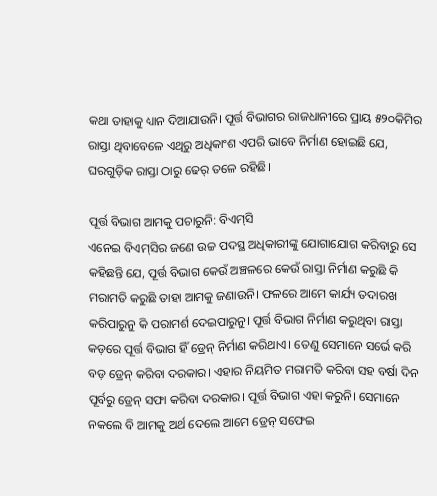କଥା ତାହାକୁ ଧ୍ୟାନ ଦିଆଯାଉନି। ପୂର୍ତ୍ତ ବିଭାଗର ରାଜଧାନୀରେ ପ୍ରାୟ ୫୨୦କିମିର ରାସ୍ତା ଥିବାବେଳେ ଏଥିରୁ ଅଧିକାଂଶ ଏପରି ଭାବେ ନିର୍ମାଣ ହୋଇଛି ଯେ, ଘରଗୁଡ଼ିକ ରାସ୍ତା ଠାରୁ ଢେର୍‌ ତଳେ ରହିଛି।

ପୂର୍ତ୍ତ ବିଭାଗ ଆମକୁ ପଚାରୁନି: ବିଏମ୍‌ସି
ଏନେଇ ବିଏମ୍‌ସିର ଜଣେ ଉଚ୍ଚ ପଦସ୍ଥ ଅଧିକାରୀଙ୍କୁ ଯୋଗାଯୋଗ କରିବାରୁ ସେ କହିଛନ୍ତି ଯେ, ପୂର୍ତ୍ତ ବିଭାଗ କେଉଁ ଅଞ୍ଚଳରେ କେଉଁ ରାସ୍ତା ନିର୍ମାଣ କରୁଛି କି ମରାମତି କରୁଛି ତାହା ଆମକୁ ଜଣାଉନି। ଫଳରେ ଆମେ କାର୍ଯ୍ୟ ତଦାରଖ କରିପାରୁନୁ କି ପରାମର୍ଶ ଦେଇପାରୁନୁ। ପୂର୍ତ୍ତ ବିଭାଗ ନିର୍ମାଣ କରୁଥିବା ରାସ୍ତା କଡ଼ରେ ପୂର୍ତ୍ତ ବିଭାଗ ହିଁ ଡ୍ରେନ୍‌ ନିର୍ମାଣ କରିଥାଏ। ତେଣୁ ସେମାନେ ସର୍ଭେ କରି ବଡ଼ ଡ୍ରେନ୍‌ କରିବା ଦରକାର। ଏହାର ନିୟମିତ ମରାମତି କରିବା ସହ ବର୍ଷା ଦିନ ପୂର୍ବରୁ ଡ୍ରେନ୍‌ ସଫା କରିବା ଦରକାର। ପୂର୍ତ୍ତ ବିଭାଗ ଏହା କରୁନି। ସେମାନେ ନକଲେ ବି ଆମକୁ ଅର୍ଥ ଦେଲେ ଆମେ ଡ୍ରେନ୍‌ ସଫେଇ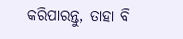କରିପାରନ୍ତୁ, ତାହା ବି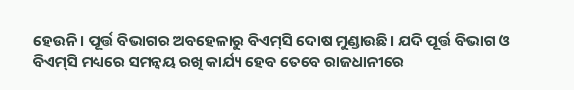ହେଉନି। ପୂର୍ତ୍ତ ବିଭାଗର ଅବହେଳାରୁ ବିଏମ୍‌ସି ଦୋଷ ମୁଣ୍ଡାଉଛି। ଯଦି ପୂର୍ତ୍ତ ବିଭାଗ ଓ ବିଏମ୍‌ସି ମଧ୍ୟରେ ସମନ୍ଵୟ ରଖି କାର୍ଯ୍ୟ ହେବ ତେବେ ରାଜଧାନୀରେ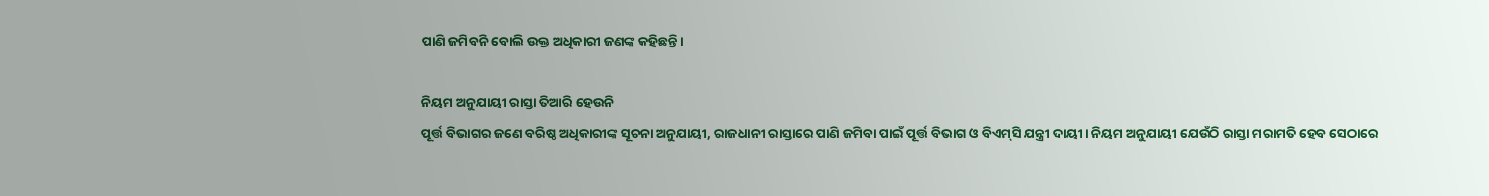ପାଣି ଜମିବନି ବୋଲି ଉକ୍ତ ଅଧିକାରୀ ଜଣଙ୍କ କହିଛନ୍ତି।

ନିୟମ ଅନୁଯାୟୀ ରାସ୍ତା ତିଆରି ହେଉନି
ପୂର୍ତ୍ତ ବିଭାଗର ଜଣେ ବରିଷ୍ଠ ଅଧିକାରୀଙ୍କ ସୂଚନା ଅନୁଯାୟୀ, ରାଜଧାନୀ ରାସ୍ତାରେ ପାଣି ଜମିବା ପାଇଁ ପୂର୍ତ୍ତ ବିଭାଗ ଓ ବିଏମ୍‌ସି ଯନ୍ତ୍ରୀ ଦାୟୀ। ନିୟମ ଅନୁଯାୟୀ ଯେଉଁଠି ରାସ୍ତା ମରାମତି ହେବ ସେଠାରେ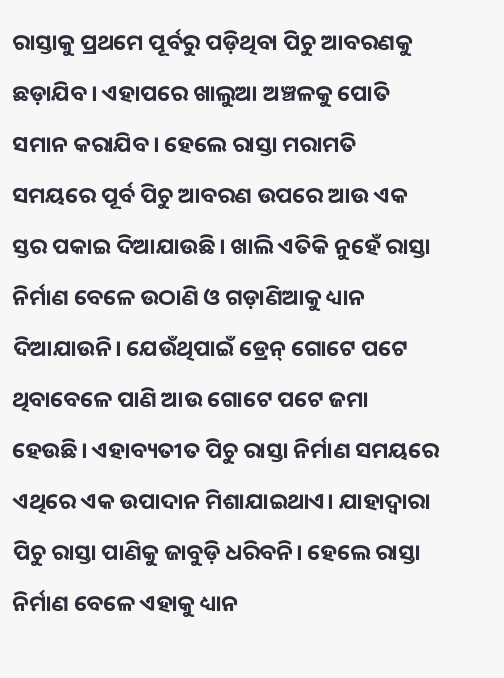ରାସ୍ତାକୁ ପ୍ରଥମେ ପୂର୍ବରୁ ପଡ଼ିଥିବା ପିଚୁ ଆବରଣକୁ ଛଡ଼ାଯିବ। ଏହାପରେ ଖାଲୁଆ ଅଞ୍ଚଳକୁ ପୋତି ସମାନ କରାଯିବ। ହେଲେ ରାସ୍ତା ମରାମତି ସମୟରେ ପୂର୍ବ ପିଚୁ ଆବରଣ ଉପରେ ଆଉ ଏକ ସ୍ତର ପକାଇ ଦିଆଯାଉଛି। ଖାଲି ଏତିକି ନୁହେଁ ରାସ୍ତା ନିର୍ମାଣ ବେଳେ ଉଠାଣି ଓ ଗଡ଼ାଣିଆକୁ ଧ୍ୟାନ ଦିଆଯାଉନି। ଯେଉଁଥିପାଇଁ ଡ୍ରେନ୍‌ ଗୋଟେ ପଟେ ଥିବାବେଳେ ପାଣି ଆଉ ଗୋଟେ ପଟେ ଜମା ହେଉଛି। ଏହାବ୍ୟତୀତ ପିଚୁ ରାସ୍ତା ନିର୍ମାଣ ସମୟରେ ଏଥିରେ ଏକ ଉପାଦାନ ମିଶାଯାଇଥାଏ। ଯାହାଦ୍ୱାରା ପିଚୁ ରାସ୍ତା ପାଣିକୁ ଜାବୁଡ଼ି ଧରିବନି। ହେଲେ ରାସ୍ତା ନିର୍ମାଣ ବେଳେ ଏହାକୁ ଧ୍ୟାନ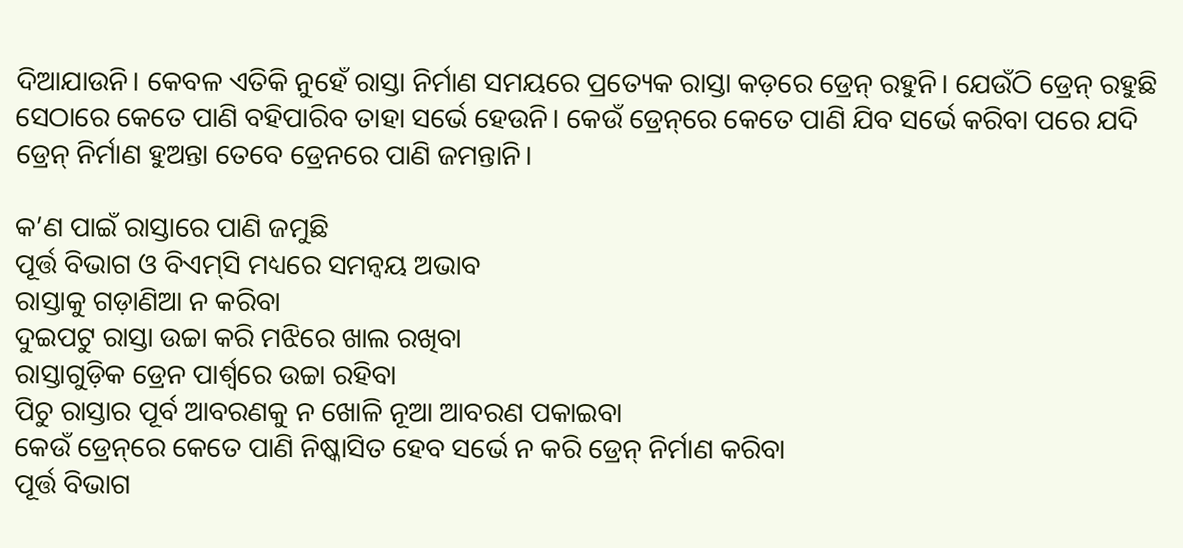ଦିଆଯାଉନି। କେବଳ ଏତିକି ନୁହେଁ ରାସ୍ତା ନିର୍ମାଣ ସମୟରେ ପ୍ରତ୍ୟେକ ରାସ୍ତା କଡ଼ରେ ଡ୍ରେନ୍‌ ରହୁନି। ଯେଉଁଠି ଡ୍ରେନ୍‌ ରହୁଛି ସେଠାରେ କେତେ ପାଣି ବହିପାରିବ ତାହା ସର୍ଭେ ହେଉନି। କେଉଁ ଡ୍ରେନ୍‌ରେ କେତେ ପାଣି ଯିବ ସର୍ଭେ କରିବା ପରେ ଯଦି ଡ୍ରେନ୍‌ ନିର୍ମାଣ ହୁଅନ୍ତା ତେବେ ଡ୍ରେନରେ ପାଣି ଜମନ୍ତାନି।

କ’ଣ ପାଇଁ ରାସ୍ତାରେ ପାଣି ଜମୁଛି
ପୂର୍ତ୍ତ ବିଭାଗ ଓ ବିଏମ୍‌ସି ମଧ୍ୟରେ ସମନ୍ଵୟ ଅଭାବ
ରାସ୍ତାକୁ ଗଡ଼ାଣିଆ ନ କରିବା
ଦୁଇପଟୁ ରାସ୍ତା ଉଚ୍ଚା କରି ମଝିରେ ଖାଲ ରଖିବା
ରାସ୍ତାଗୁଡ଼ିକ ଡ୍ରେନ ପାର୍ଶ୍ୱରେ ଉଚ୍ଚା ରହିବା
ପିଚୁ ରାସ୍ତାର ପୂର୍ବ ଆବରଣକୁ ନ ଖୋଳି ନୂଆ ଆବରଣ ପକାଇବା
କେଉଁ ଡ୍ରେନ୍‌ରେ କେତେ ପାଣି ନିଷ୍କାସିତ ହେବ ସର୍ଭେ ନ କରି ଡ୍ରେନ୍‌ ନିର୍ମାଣ କରିବା
ପୂର୍ତ୍ତ ବିଭାଗ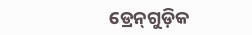ଡ୍ରେନ୍‌ଗୁଡ଼ିକ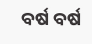ବର୍ଷ ବର୍ଷ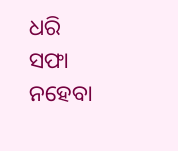ଧରି ସଫା ନହେବା